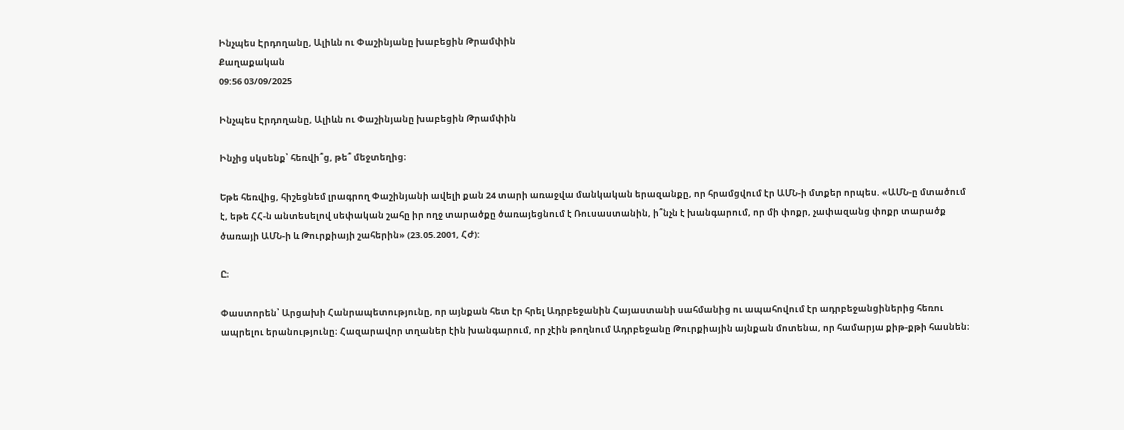Ինչպես Էրդողանը, Ալիևն ու Փաշինյանը խաբեցին Թրամփին
Քաղաքական
09:56 03/09/2025

Ինչպես Էրդողանը, Ալիևն ու Փաշինյանը խաբեցին Թրամփին

Ինչից սկսենք՝ հեռվի՞ց, թե՞ մեջտեղից։

Եթե հեռվից, հիշեցնեմ լրագրող Փաշինյանի ավելի քան 24 տարի առաջվա մանկական երազանքը, որ հրամցվում էր ԱՄՆ-ի մտքեր որպես. «ԱՄՆ-ը մտածում է, եթե ՀՀ-ն անտեսելով սեփական շահը իր ողջ տարածքը ծառայեցնում է Ռուսաստանին, ի՞նչն է խանգարում, որ մի փոքր, չափազանց փոքր տարածք ծառայի ԱՄՆ-ի և Թուրքիայի շահերին» (23.05.2001, ՀԺ):

Ը։

Փաստորեն՝ Արցախի Հանրապետությունը, որ այնքան հետ էր հրել Ադրբեջանին Հայաստանի սահմանից ու ապահովում էր ադրբեջանցիներից հեռու ապրելու երանությունը։ Հազարավոր տղաներ էին խանգարում, որ չէին թողնում Ադրբեջանը Թուրքիային այնքան մոտենա, որ համարյա քիթ-քթի հասնեն։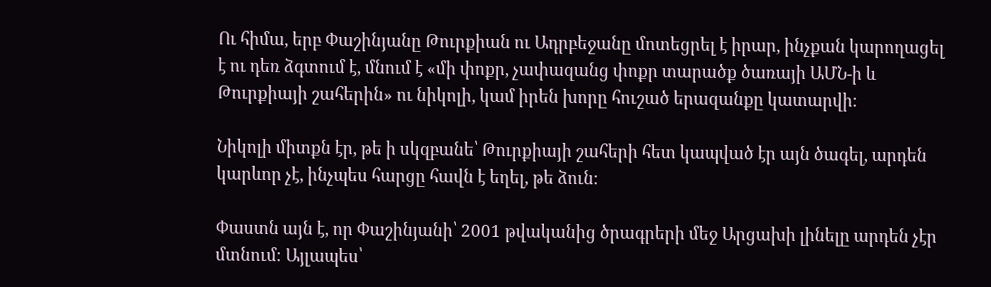Ու հիմա, երբ Փաշինյանը Թուրքիան ու Ադրբեջանը մոտեցրել է իրար, ինչքան կարողացել է ու դեռ ձգտում է, մնում է «մի փոքր, չափազանց փոքր տարածք ծառայի ԱՄՆ-ի և Թուրքիայի շահերին» ու նիկոլի, կամ իրեն խորը հուշած երազանքը կատարվի։

Նիկոլի միտքն էր, թե ի սկզբանե՝ Թուրքիայի շահերի հետ կապված էր այն ծագել, արդեն կարևոր չէ, ինչպես հարցը հավն է եղել, թե ձուն։

Փաստն այն է, որ Փաշինյանի՝ 2001 թվականից ծրագրերի մեջ Արցախի լինելը արդեն չէր մտնում։ Այլապես՝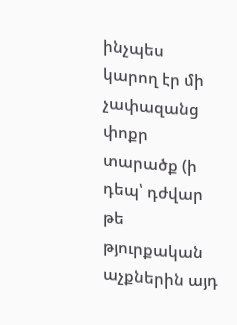ինչպես կարող էր մի չափազանց փոքր տարածք (ի դեպ՝ դժվար թե թյուրքական աչքներին այդ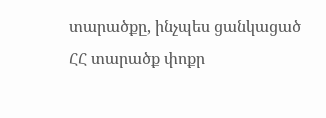տարածքը, ինչպես ցանկացած ՀՀ տարածք փոքր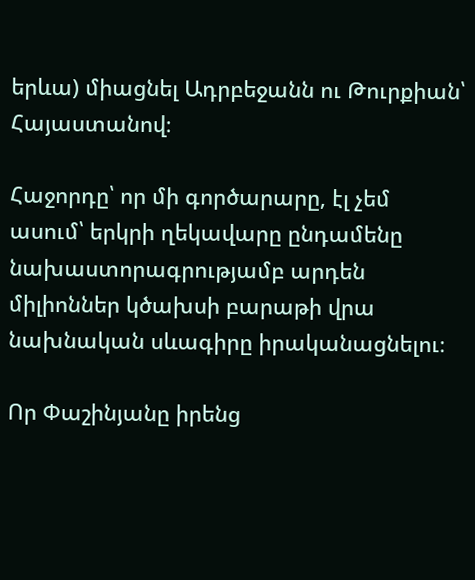երևա) միացնել Ադրբեջանն ու Թուրքիան՝ Հայաստանով։

Հաջորդը՝ որ մի գործարարը, էլ չեմ ասում՝ երկրի ղեկավարը ընդամենը նախաստորագրությամբ արդեն միլիոններ կծախսի բարաթի վրա նախնական սևագիրը իրականացնելու։

Որ Փաշինյանը իրենց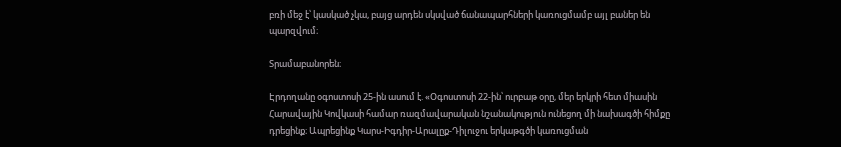բռի մեջ է՝ կասկած չկա, բայց արդեն սկսված ճանապարհների կառուցմամբ այլ բաներ են պարզվում։

Տրամաբանորեն։

Էրդողանը օգոստոսի 25-ին ասում է. «Օգոստոսի 22-ին՝ ուրբաթ օրը, մեր երկրի հետ միասին Հարավային Կովկասի համար ռազմավարական նշանակություն ունեցող մի նախագծի հիմքը դրեցինք։ Ապրեցինք Կարս-Իգդիր-Արալըք-Դիլուջու երկաթգծի կառուցման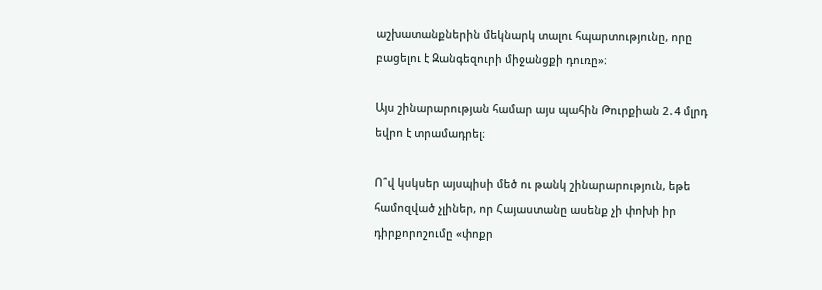աշխատանքներին մեկնարկ տալու հպարտությունը, որը բացելու է Զանգեզուրի միջանցքի դուռը»։

Այս շինարարության համար այս պահին Թուրքիան 2․4 մլրդ եվրո է տրամադրել։

Ո՞վ կսկսեր այսպիսի մեծ ու թանկ շինարարություն, եթե համոզված չլիներ, որ Հայաստանը ասենք չի փոխի իր դիրքորոշումը «փոքր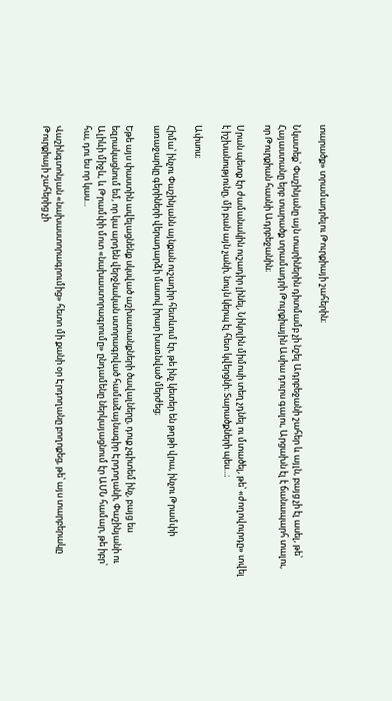տարածք» տրամադրելու Թուրքիայի շահերին։

Նկատեք՝ Փաշինյանը այն տարիներին դիտմամբ չի նշել Ադրբեջանի շահեր և այլն, բայց չի էլ ասել, թե՝ Հայաստանը երբ տարածք տրամադրի Թուրքիային Ասիա դուրս գալու, Արցախն էլ է ճանապարհ տալու, որ Թուրքիան հասնի Ադրբեջանին։

Սրան պետք էր ժամանակին ուշադիր լինել, Նիկոլին միմոսի տեղ չդնել ու մտածել, թե՝ «ժողովուրդը» տվել է իշխանությունը, մի բան այն չանի, նույն կերպ էլ հետ կվերցնի։ Տարածքների պես...։

Ափսոս։

Հիմա՝ ինչու Փաշինյանն այնքան ուշադիր հետևում էր, թե ինչ կետեր են թղթի վրա, ինչու Թրամփի առաջարկը գերիների վերադարձի մասով իրար խառնված մերժեց։

Եթե այս փաստին ավելացնենք սկսված աշխատանքների ծավալները, դուք չգիտեմ ինչ, բայց ես եզրակացնում եմ, որ կա արդեն վերջնական ստորագրված համաձայնագիր Էրդողանի, Փաշինյանի ու Ալիևի միջև, և Թրամփի մոտ «նախաստորագրումը» ընդամենը ներկայացնում էր ԱՄՆ համար, թե իբր՝ հա, դու ես որ կաս...

Վաշինգտոնյան «նախաստորագրումից» հետո մի քանի օր Էրդողանը բողոքեց, թե՝ այս տարբերակը Թուրքիայի շահերից չի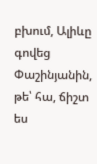բխում, Ալիևը գովեց Փաշինյանին, թե՝ հա, ճիշտ ես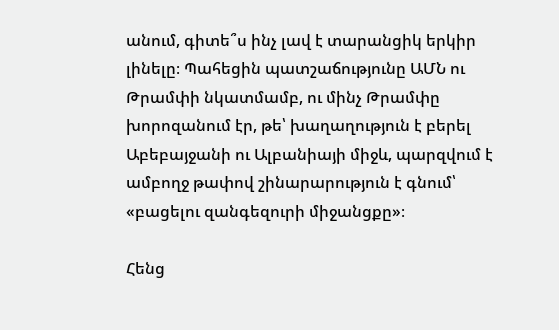անում, գիտե՞ս ինչ լավ է տարանցիկ երկիր լինելը։ Պահեցին պատշաճությունը ԱՄՆ ու Թրամփի նկատմամբ, ու մինչ Թրամփը խորոզանում էր, թե՝ խաղաղություն է բերել Աբեբայջանի ու Ալբանիայի միջև, պարզվում է ամբողջ թափով շինարարություն է գնում՝ «բացելու զանգեզուրի միջանցքը»։

Հենց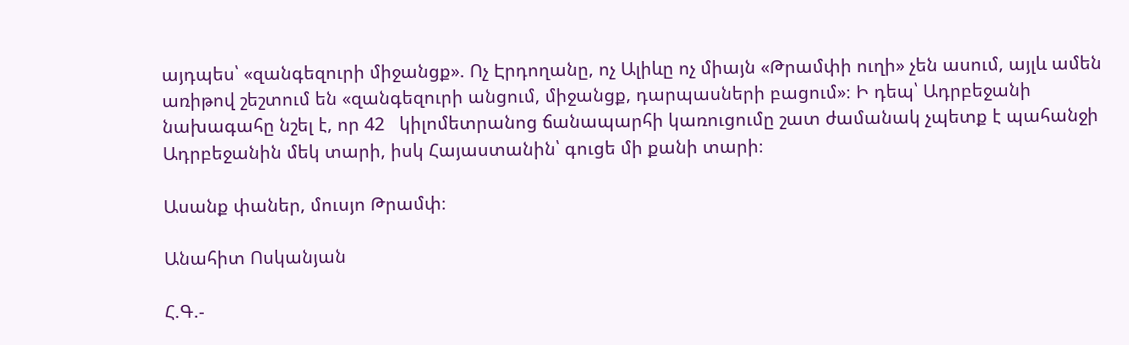այդպես՝ «զանգեզուրի միջանցք». Ոչ Էրդողանը, ոչ Ալիևը ոչ միայն «Թրամփի ուղի» չեն ասում, այլև ամեն առիթով շեշտում են «զանգեզուրի անցում, միջանցք, դարպասների բացում»։ Ի դեպ՝ Ադրբեջանի նախագահը նշել է, որ 42   կիլոմետրանոց ճանապարհի կառուցումը շատ ժամանակ չպետք է պահանջի Ադրբեջանին մեկ տարի, իսկ Հայաստանին՝ գուցե մի քանի տարի։

Ասանք փաներ, մուսյո Թրամփ։

Անահիտ Ոսկանյան

Հ.Գ.-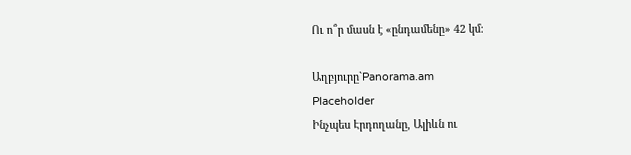Ու ո՞ր մասն է «ընդամենը» 42 կմ։

Աղբյուրը`Panorama.am
Placeholder
Ինչպես Էրդողանը, Ալիևն ու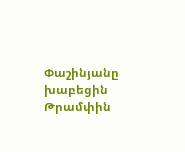Փաշինյանը խաբեցին Թրամփին